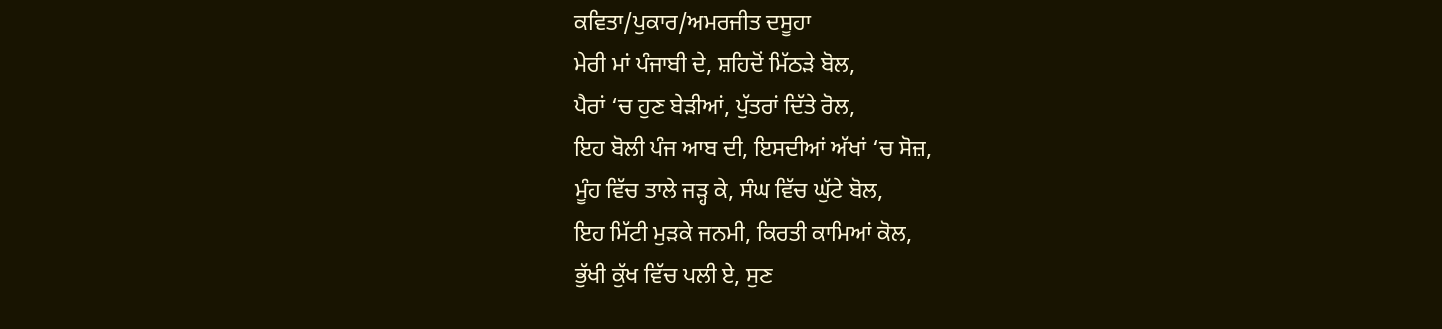ਕਵਿਤਾ/ਪੁਕਾਰ/ਅਮਰਜੀਤ ਦਸੂਹਾ
ਮੇਰੀ ਮਾਂ ਪੰਜਾਬੀ ਦੇ, ਸ਼ਹਿਦੋਂ ਮਿੱਠੜੇ ਬੋਲ,
ਪੈਰਾਂ ‘ਚ ਹੁਣ ਬੇੜੀਆਂ, ਪੁੱਤਰਾਂ ਦਿੱਤੇ ਰੋਲ,
ਇਹ ਬੋਲੀ ਪੰਜ ਆਬ ਦੀ, ਇਸਦੀਆਂ ਅੱਖਾਂ ‘ਚ ਸੋਜ਼,
ਮੂੰਹ ਵਿੱਚ ਤਾਲੇ ਜੜ੍ਹ ਕੇ, ਸੰਘ ਵਿੱਚ ਘੁੱਟੇ ਬੋਲ,
ਇਹ ਮਿੱਟੀ ਮੁੜਕੇ ਜਨਮੀ, ਕਿਰਤੀ ਕਾਮਿਆਂ ਕੋਲ,
ਭੁੱਖੀ ਕੁੱਖ ਵਿੱਚ ਪਲੀ ਏ, ਸੁਣ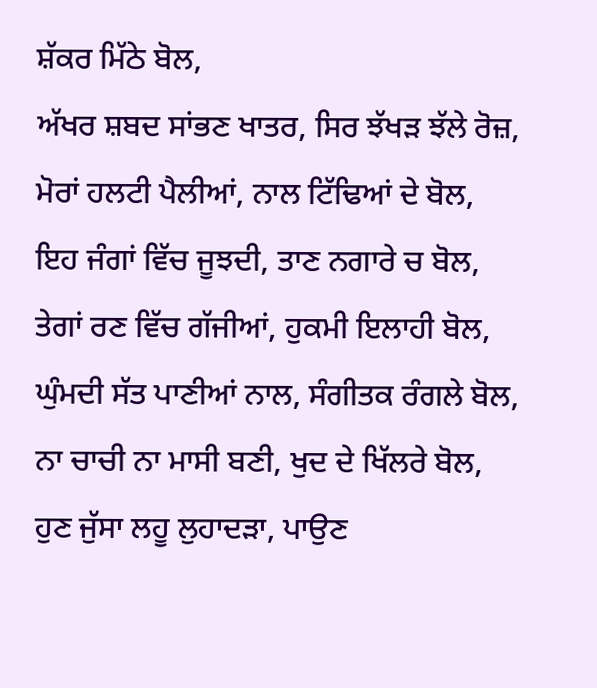ਸ਼ੱਕਰ ਮਿੱਠੇ ਬੋਲ,
ਅੱਖਰ ਸ਼ਬਦ ਸਾਂਭਣ ਖਾਤਰ, ਸਿਰ ਝੱਖੜ ਝੱਲੇ ਰੋਜ਼,
ਮੋਰਾਂ ਹਲਟੀ ਪੈਲੀਆਂ, ਨਾਲ ਟਿੱਢਿਆਂ ਦੇ ਬੋਲ,
ਇਹ ਜੰਗਾਂ ਵਿੱਚ ਜੂਝਦੀ, ਤਾਣ ਨਗਾਰੇ ਚ ਬੋਲ,
ਤੇਗਾਂ ਰਣ ਵਿੱਚ ਗੱਜੀਆਂ, ਹੁਕਮੀ ਇਲਾਹੀ ਬੋਲ,
ਘੁੰਮਦੀ ਸੱਤ ਪਾਣੀਆਂ ਨਾਲ, ਸੰਗੀਤਕ ਰੰਗਲੇ ਬੋਲ,
ਨਾ ਚਾਚੀ ਨਾ ਮਾਸੀ ਬਣੀ, ਖੁਦ ਦੇ ਖਿੱਲਰੇ ਬੋਲ,
ਹੁਣ ਜੁੱਸਾ ਲਹੂ ਲੁਹਾਦੜਾ, ਪਾਉਣ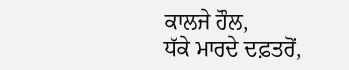ਕਾਲਜੇ ਹੌਲ,
ਧੱਕੇ ਮਾਰਦੇ ਦਫ਼ਤਰੋਂ,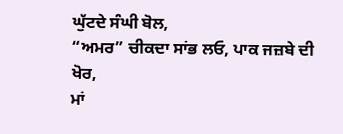ਘੁੱਟਦੇ ਸੰਘੀ ਬੋਲ,
“ਅਮਰ” ਚੀਕਦਾ ਸਾਂਭ ਲਓ, ਪਾਕ ਜਜ਼ਬੇ ਦੀ ਖੋਰ,
ਮਾਂ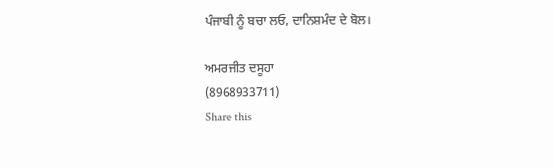ਪੰਜਾਬੀ ਨੂੰ ਬਚਾ ਲਓ, ਦਾਨਿਸ਼ਮੰਦ ਦੇ ਬੋਲ।

ਅਮਰਜੀਤ ਦਸੂਹਾ
(8968933711)
Share this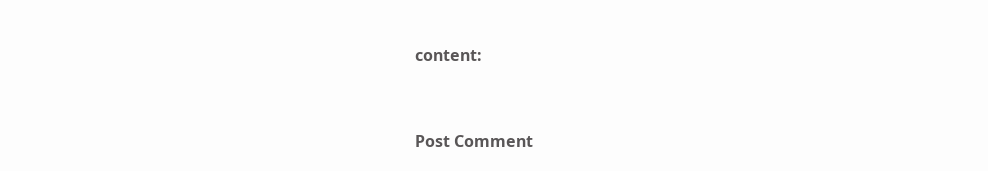content:


Post Comment